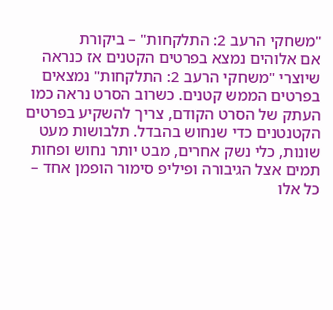"משחקי הרעב 2: התלקחות" – ביקורת
אם אלוהים נמצא בפרטים הקטנים אז כנראה שיוצרי "משחקי הרעב 2: התלקחות" נמצאים בפרטים הממש קטנים. כשרוב הסרט נראה כמו העתק של הסרט הקודם, צריך להשקיע בפרטים הקטנטנים כדי שנחוש בהבדל. תלבושות מעט שונות, כלי נשק אחרים, מבט יותר נחוש ופחות תמים אצל הגיבורה ופיליפ סימור הופמן אחד – כל אלו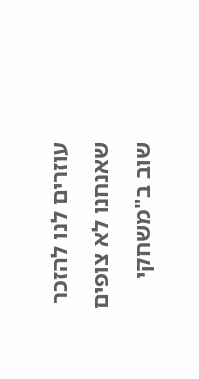עוזרים לנו להזכר שאנחנו לא צופים שוב ב"משחקי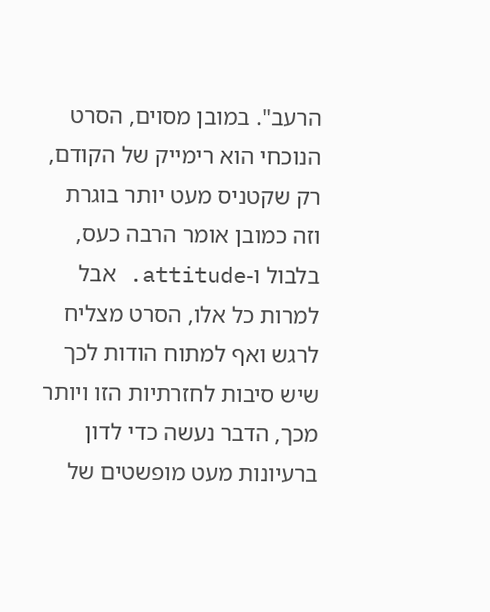הרעב". במובן מסוים, הסרט הנוכחי הוא רימייק של הקודם, רק שקטניס מעט יותר בוגרת וזה כמובן אומר הרבה כעס, בלבול ו-attitude. אבל למרות כל אלו, הסרט מצליח לרגש ואף למתוח הודות לכך שיש סיבות לחזרתיות הזו ויותר מכך, הדבר נעשה כדי לדון ברעיונות מעט מופשטים של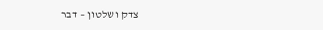צדק ושלטון – דבר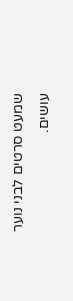שמעט סרטים לבני נוער עושים.